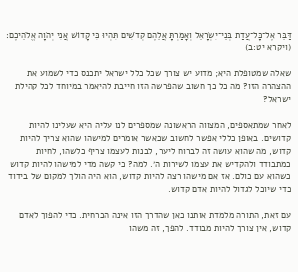דַּבֵּר אֶל־כׇּל־עֲדַת בְּנֵי־יִשְׂרָאֵל וְאָמַרְתָּ אֲלֵהֶם קְדֹשִׁים תִּהְיוּ כִּי קָדוֹשׁ אֲנִי יְהֹוָה אֱלֹהֵיכֶם׃ (ויקרא יט:ב)

שאלה שמטופלת היא; מדוע יש צורך שכל כלל ישראל יתכנס כדי לשמוע את ההצהרה הזו? מה כל כך חשוב שהפרשה הזו חייבת להיאמר במיוחד לכל קהילת ישראל?

לאחר שמתאספים, המצווה הראשונה שמספרים לנו עליה היא שעלינו להיות קדושים. באופן כללי אפשר לחשוב שכאשר אומרים למישהו שהוא צריך להיות קדוש, מה שהוא עושה זה לברוח ליער, לבנות לעצמו צריף כלשהו, לחיות כמתבודד ולהקדיש את עצמו לשירות ה׳. למה? כי קשה מדי למישהו להיות קדוש כשהוא עם כולם. אז אם מישהו רצה להיות קדוש, הוא היה הולך למקום של בידוד כדי שיוכל לגדול להיות אדם קדוש.

עם זאת, התורה מלמדת אותנו כאן שהדרך הזו אינה הכרחית. כדי להפוך לאדם קדוש, אין צורך להיות מבודד. להפך, זה משהו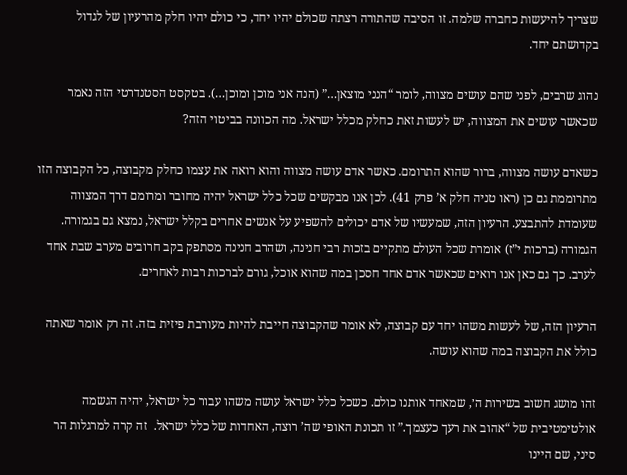שצריך להיעשות כחברה שלמה. זו הסיבה שהתורה רצתה שכולם יהיו יחד, כי כולם יהיו חלק מהרעיון של לגדול בקדושתם יחד.

נהוג שרבים, לפני שהם עושים מצווה, לומר “הנני מוצאן…” (הנה אני מוכן ומוכן…). בטקסט הסטנדרטי הזה נאמר שכאשר עושים את המצווה, יש לעשות זאת כחלק מכלל ישראל. מה הכוונה בביטוי הזה?

כשאדם עושה מצווה, ברור שהוא התרומם. כאשר אדם עושה מצווה והוא רואה את עצמו כחלק מקבוצה, כל הקבוצה הזו מתרוממת גם כן (ראו טניה חלק א’ פרק 41). לכן אנו מבקשים שכל כלל ישראל יהיה מחובר ומרומם דרך המצווה שעומדת להתבצע. הרעיון הזה, שמעשיו של אדם יכולים להשפיע על אנשים אחרים בקלל ישראל, נמצא גם בגמורה. הגמורה (ברכות י”ז) אומרת שכל העולם מתקיים בזכות רבי חנינה, ושהרב חנינה מסתפק בקב חרובים מערב שבת אחד לערב. כך גם כאן אנו רואים שכאשר אדם אחד חסכן במה שהוא אוכל, גורם לברכות רבות לאחרים.

הרעיון הזה, של לעשות משהו יחד עם קבוצה, לא אומר שהקבוצה חייבת להיות מעורבת פיזית בזה. זה רק אומר שאתה כולל את הקבוצה במה שהוא עושה.

זהו מושג חשוב בשירות ה׳, שמאחד אותנו כולם. כשכל כלל ישראל עושה משהו עבור כל ישראל, יהיה הגשמה אולטימטיבית של “אהוב את רעך כעצמך.” זו תכונת האופי שה’ רוצה, האחדות של כלל ישראל.  זה קרה למרגלות הר סיני, שם היינו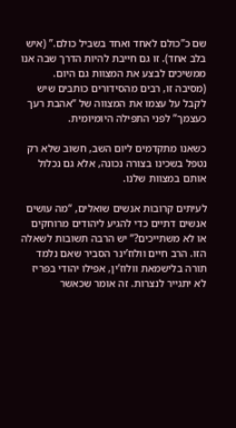שם כ”כולם לאחד ואחד בשביל כולם.” (איש בלב אחד). זו גם חייבת להיות הדרך שבה אנו ממשיכים לבצע את המצוות גם היום. (מסיבה זו, רבים מהסידורים כותבים שיש לקבל על עצמו את המצווה של “אהבת רעך כעצמך” לפני התפילה היומיומית.

כשאנו מתקדמים ליום השב, חשוב שלא רק נטפל בשכינו בצורה נכונה, אלא גם נכלול אותם במצוות שלנו.

לעיתים קרובות אנשים שואלים, “מה עושים אנשים דתיים כדי להגיע ליהודים מרוחקים או לא משתייכים?” יש הרבה תשובות לשאלה הזו. הרב חיים וולוז’ינר הסביר שאם נלמד תורה בלישמאת וולוז’ין, אפילו יהודי בפריז לא יתגייר לנצרות. זה אומר שכאשר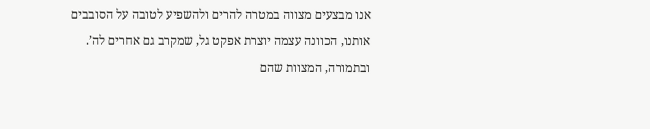אנו מבצעים מצווה במטרה להרים ולהשפיע לטובה על הסובבים אותנו, הכוונה עצמה יוצרת אפקט גל, שמקרב גם אחרים לה’. ובתמורה, המצוות שהם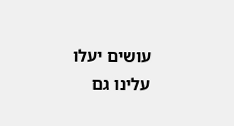עושים יעלו עלינו גם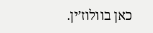כאן בוולוז’ין.